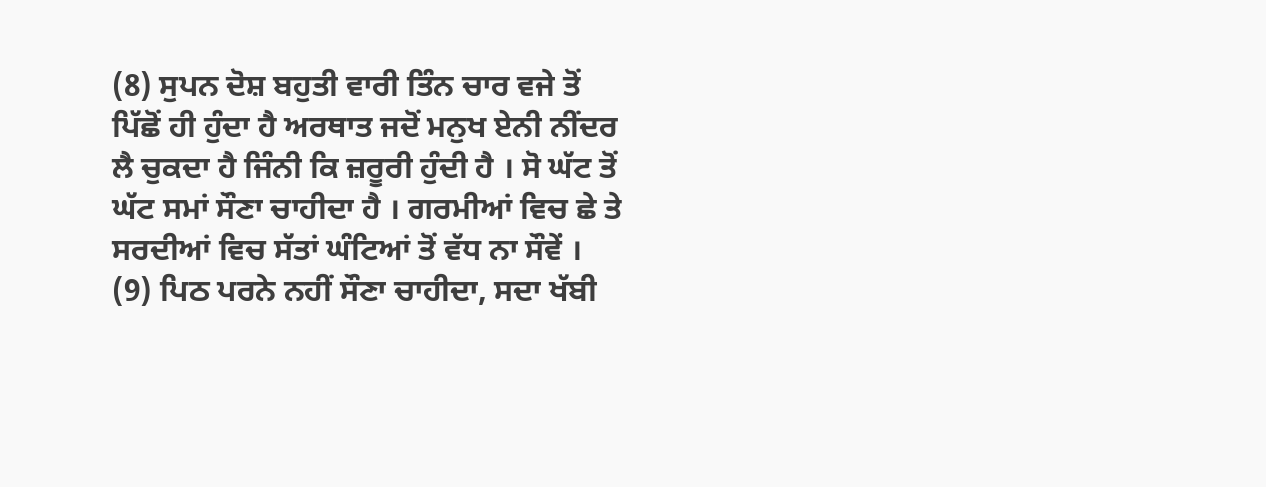(8) ਸੁਪਨ ਦੋਸ਼ ਬਹੁਤੀ ਵਾਰੀ ਤਿੰਨ ਚਾਰ ਵਜੇ ਤੋਂ ਪਿੱਛੋਂ ਹੀ ਹੁੰਦਾ ਹੈ ਅਰਥਾਤ ਜਦੋਂ ਮਨੁਖ ਏਨੀ ਨੀਂਦਰ ਲੈ ਚੁਕਦਾ ਹੈ ਜਿੰਨੀ ਕਿ ਜ਼ਰੂਰੀ ਹੁੰਦੀ ਹੈ । ਸੋ ਘੱਟ ਤੋਂ ਘੱਟ ਸਮਾਂ ਸੌਣਾ ਚਾਹੀਦਾ ਹੈ । ਗਰਮੀਆਂ ਵਿਚ ਛੇ ਤੇ ਸਰਦੀਆਂ ਵਿਚ ਸੱਤਾਂ ਘੰਟਿਆਂ ਤੋਂ ਵੱਧ ਨਾ ਸੌਵੇਂ ।
(9) ਪਿਠ ਪਰਨੇ ਨਹੀਂ ਸੌਣਾ ਚਾਹੀਦਾ, ਸਦਾ ਖੱਬੀ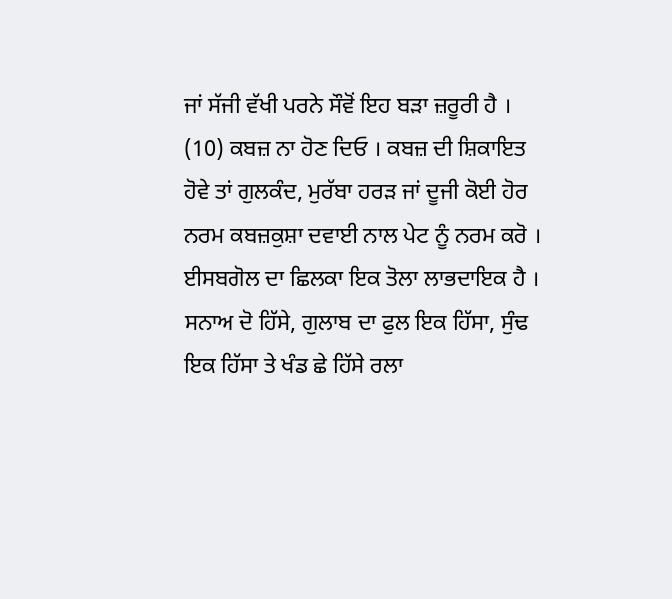ਜਾਂ ਸੱਜੀ ਵੱਖੀ ਪਰਨੇ ਸੌਵੋਂ ਇਹ ਬੜਾ ਜ਼ਰੂਰੀ ਹੈ ।
(10) ਕਬਜ਼ ਨਾ ਹੋਣ ਦਿਓ । ਕਬਜ਼ ਦੀ ਸ਼ਿਕਾਇਤ ਹੋਵੇ ਤਾਂ ਗੁਲਕੰਦ, ਮੁਰੱਬਾ ਹਰੜ ਜਾਂ ਦੂਜੀ ਕੋਈ ਹੋਰ ਨਰਮ ਕਬਜ਼ਕੁਸ਼ਾ ਦਵਾਈ ਨਾਲ ਪੇਟ ਨੂੰ ਨਰਮ ਕਰੋ । ਈਸਬਗੋਲ ਦਾ ਛਿਲਕਾ ਇਕ ਤੋਲਾ ਲਾਭਦਾਇਕ ਹੈ । ਸਨਾਅ ਦੋ ਹਿੱਸੇ, ਗੁਲਾਬ ਦਾ ਫੁਲ ਇਕ ਹਿੱਸਾ, ਸੁੰਢ ਇਕ ਹਿੱਸਾ ਤੇ ਖੰਡ ਛੇ ਹਿੱਸੇ ਰਲਾ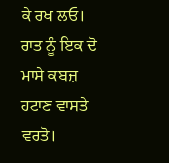ਕੇ ਰਖ ਲਓ। ਰਾਤ ਨੂੰ ਇਕ ਦੋ ਮਾਸੇ ਕਬਜ਼ ਹਟਾਣ ਵਾਸਤੇ ਵਰਤੋ।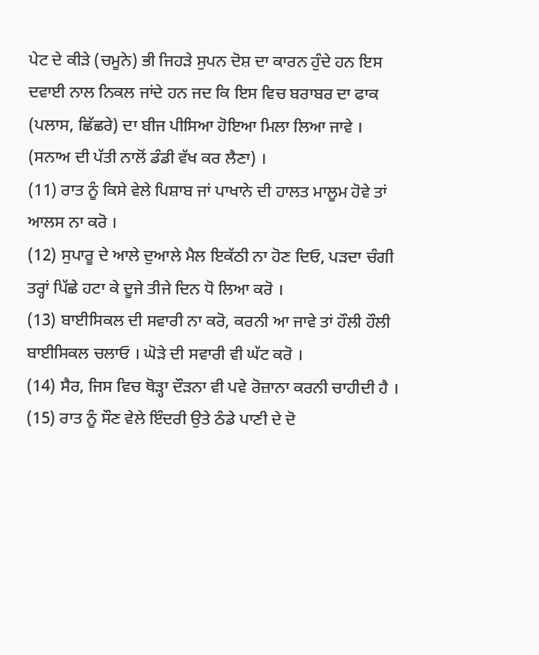ਪੇਟ ਦੇ ਕੀੜੇ (ਚਮੂਨੇ) ਭੀ ਜਿਹੜੇ ਸੁਪਨ ਦੋਸ਼ ਦਾ ਕਾਰਨ ਹੁੰਦੇ ਹਨ ਇਸ ਦਵਾਈ ਨਾਲ ਨਿਕਲ ਜਾਂਦੇ ਹਨ ਜਦ ਕਿ ਇਸ ਵਿਚ ਬਰਾਬਰ ਦਾ ਫਾਕ (ਪਲਾਸ, ਛਿੱਛਰੇ) ਦਾ ਬੀਜ ਪੀਸਿਆ ਹੋਇਆ ਮਿਲਾ ਲਿਆ ਜਾਵੇ । (ਸਨਾਅ ਦੀ ਪੱਤੀ ਨਾਲੋਂ ਡੰਡੀ ਵੱਖ ਕਰ ਲੈਣਾ) ।
(11) ਰਾਤ ਨੂੰ ਕਿਸੇ ਵੇਲੇ ਪਿਸ਼ਾਬ ਜਾਂ ਪਾਖਾਨੇ ਦੀ ਹਾਲਤ ਮਾਲੂਮ ਹੋਵੇ ਤਾਂ ਆਲਸ ਨਾ ਕਰੋ ।
(12) ਸੁਪਾਰੂ ਦੇ ਆਲੇ ਦੁਆਲੇ ਮੈਲ ਇਕੱਠੀ ਨਾ ਹੋਣ ਦਿਓ, ਪੜਦਾ ਚੰਗੀ ਤਰ੍ਹਾਂ ਪਿੱਛੇ ਹਟਾ ਕੇ ਦੂਜੇ ਤੀਜੇ ਦਿਨ ਧੋ ਲਿਆ ਕਰੋ ।
(13) ਬਾਈਸਿਕਲ ਦੀ ਸਵਾਰੀ ਨਾ ਕਰੋ, ਕਰਨੀ ਆ ਜਾਵੇ ਤਾਂ ਹੌਲੀ ਹੌਲੀ ਬਾਈਸਿਕਲ ਚਲਾਓ । ਘੋੜੇ ਦੀ ਸਵਾਰੀ ਵੀ ਘੱਟ ਕਰੋ ।
(14) ਸੈਰ, ਜਿਸ ਵਿਚ ਥੋੜ੍ਹਾ ਦੌੜਨਾ ਵੀ ਪਵੇ ਰੋਜ਼ਾਨਾ ਕਰਨੀ ਚਾਹੀਦੀ ਹੈ ।
(15) ਰਾਤ ਨੂੰ ਸੌਣ ਵੇਲੇ ਇੰਦਰੀ ਉਤੇ ਠੰਡੇ ਪਾਣੀ ਦੇ ਦੋ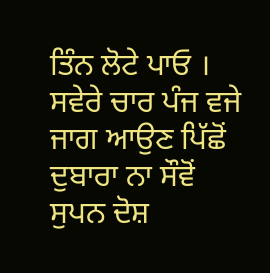ਤਿੰਨ ਲੋਟੇ ਪਾਓ । ਸਵੇਰੇ ਚਾਰ ਪੰਜ ਵਜੇ ਜਾਗ ਆਉਣ ਪਿੱਛੋਂ ਦੁਬਾਰਾ ਨਾ ਸੌਵੋਂ ਸੁਪਨ ਦੋਸ਼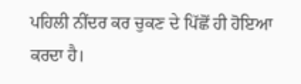ਪਹਿਲੀ ਨੀਂਦਰ ਕਰ ਚੁਕਣ ਦੇ ਪਿੱਛੋਂ ਹੀ ਹੋਇਆ ਕਰਦਾ ਹੈ।